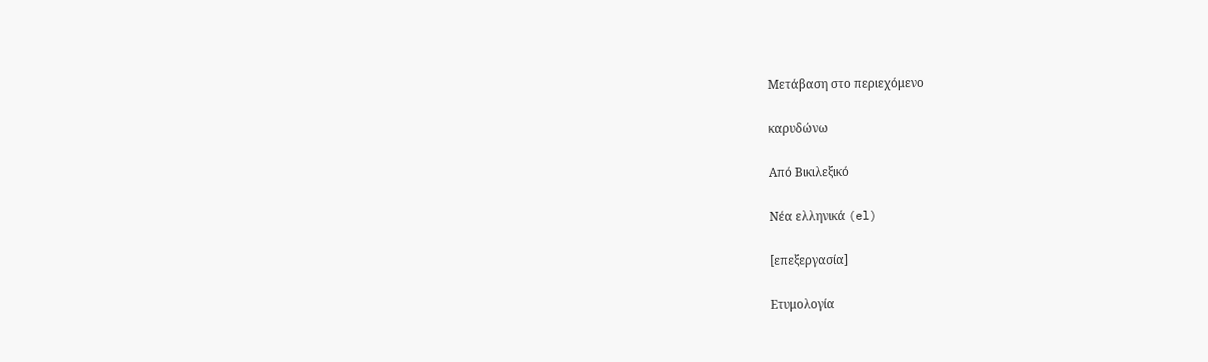Μετάβαση στο περιεχόμενο

καρυδώνω

Από Βικιλεξικό

Νέα ελληνικά (el)

[επεξεργασία]

Ετυμολογία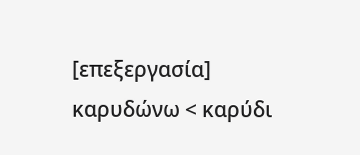[επεξεργασία]
καρυδώνω < καρύδι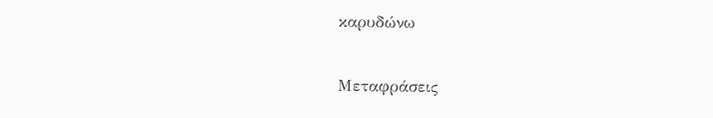καρυδώνω

Μεταφράσεις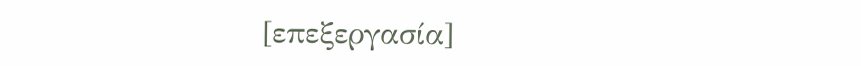[επεξεργασία]